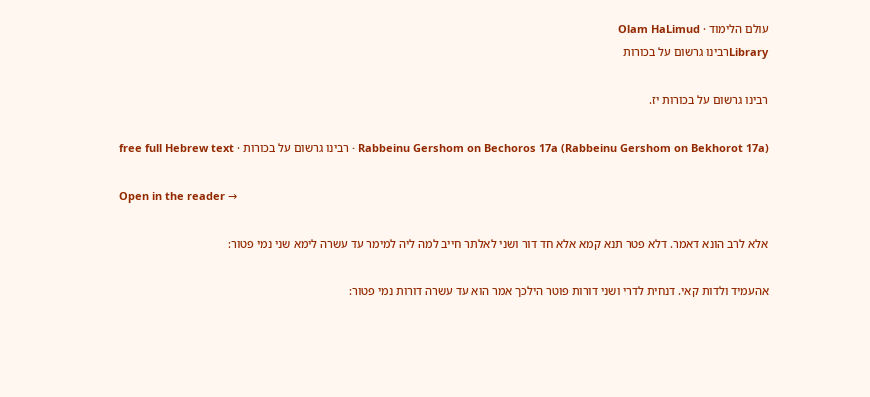עולם הלימוד · Olam HaLimud
Libraryרבינו גרשום על בכורות

רבינו גרשום על בכורות יז.

Rabbeinu Gershom on Bechoros 17a (Rabbeinu Gershom on Bekhorot 17a) · רבינו גרשום על בכורות · free full Hebrew text

Open in the reader →

אלא לרב הונא דאמר. דלא פטר תנא קמא אלא חד דור ושני לאלתר חייב למה ליה למימר עד עשרה לימא שני נמי פטור:

אהעמיד ולדות קאי. דנחית לדרי ושני דורות פוטר הילכך אמר הוא עד עשרה דורות נמי פטור: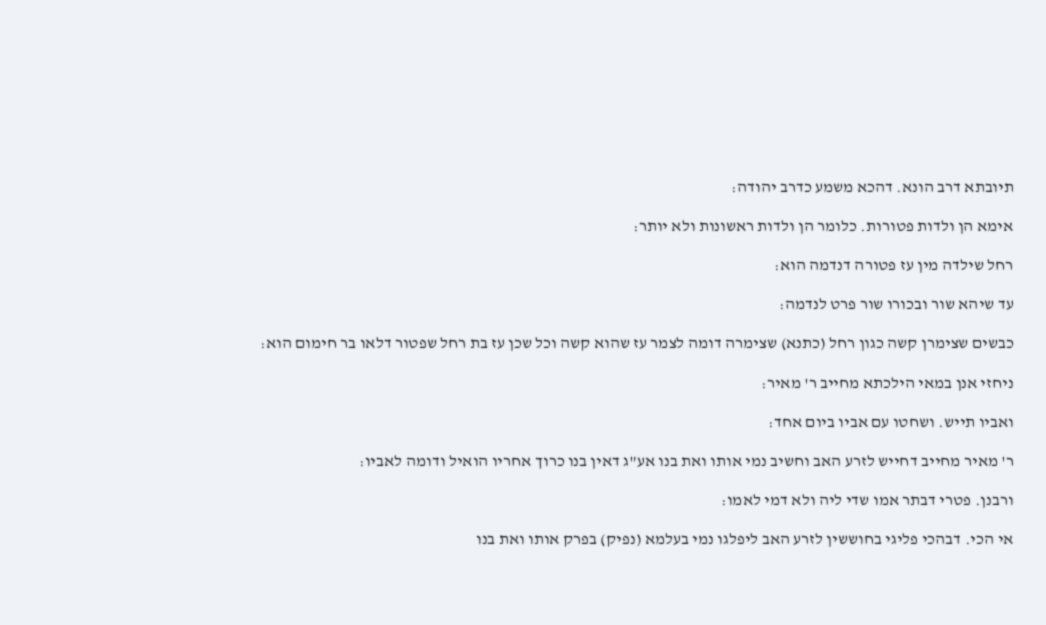תיובתא דרב הונא. דהכא משמע כדרב יהודה:

אימא הן ולדות פטורות. כלומר הן ולדות ראשונות ולא יותר:

רחל שילדה מין עז פטורה דנדמה הוא:

עד שיהא שור ובכורו שור פרט לנדמה:

כבשים שצימרן קשה כגון רחל (כתנא) שצימרה דומה לצמר עז שהוא קשה וכל שכן עז בת רחל שפטור דלאו בר חימום הוא:

ניחזי אנן במאי הילכתא מחייב ר' מאיר:

ואביו תייש. ושחטו עם אביו ביום אחד:

ר' מאיר מחייב דחייש לזרע האב וחשיב נמי אותו ואת בנו אע"ג דאין בנו כרוך אחריו הואיל ודומה לאביו:

ורבנן. פטרי דבתר אמו שדי ליה ולא דמי לאמו:

אי הכי. דבהכי פליגי בחוששין לזרע האב ליפלגו נמי בעלמא (נפיק) בפרק אותו ואת בנו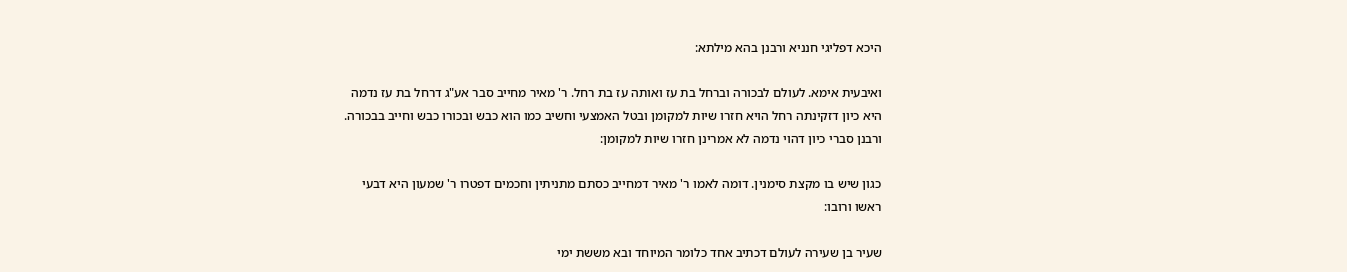היכא דפליגי חנניא ורבנן בהא מילתא:

ואיבעית אימא. לעולם לבכורה וברחל בת עז ואותה עז בת רחל. ר' מאיר מחייב סבר אע"ג דרחל בת עז נדמה היא כיון דזקינתה רחל הויא חזרו שיות למקומן ובטל האמצעי וחשיב כמו הוא כבש ובכורו כבש וחייב בבכורה. ורבנן סברי כיון דהוי נדמה לא אמרינן חזרו שיות למקומן:

כגון שיש בו מקצת סימנין. דומה לאמו ר' מאיר דמחייב כסתם מתניתין וחכמים דפטרו ר' שמעון היא דבעי ראשו ורובו:

שעיר בן שעירה לעולם דכתיב אחד כלומר המיוחד ובא מששת ימי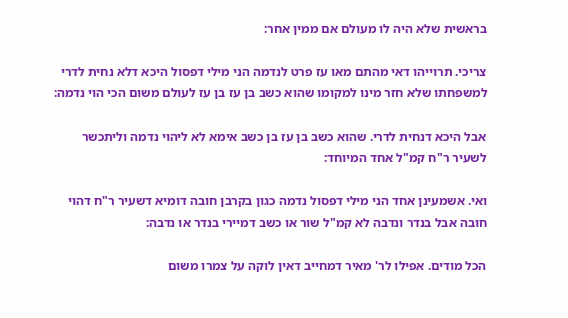בראשית שלא היה לו מעולם אם ממין אחר:

צריכי. תרוייהו דאי מהתם מאו עז פרט לנדמה הני מילי דפסול היכא דלא נחית לדרי למשפחתו שלא חזר מינו למקומו שהוא כשב בן עז בן עז לעולם משום הכי הוי נדמה:

אבל היכא דנחית לדרי. שהוא כשב בן עז בן כשב אימא לא ליהוי נדמה וליתכשר לשעיר ר"ח קמ"ל אחד המיוחד:

ואי. אשמעינן אחד הני מילי דפסול נדמה כגון בקרבן חובה דומיא דשעיר ר"ח דהוי חובה אבל בנדר ונדבה לא קמ"ל שור או כשב דמיירי בנדר או נדבה:

הכל מודים. אפילו לר' מאיר דמחייב דאין לוקה על צמרו משום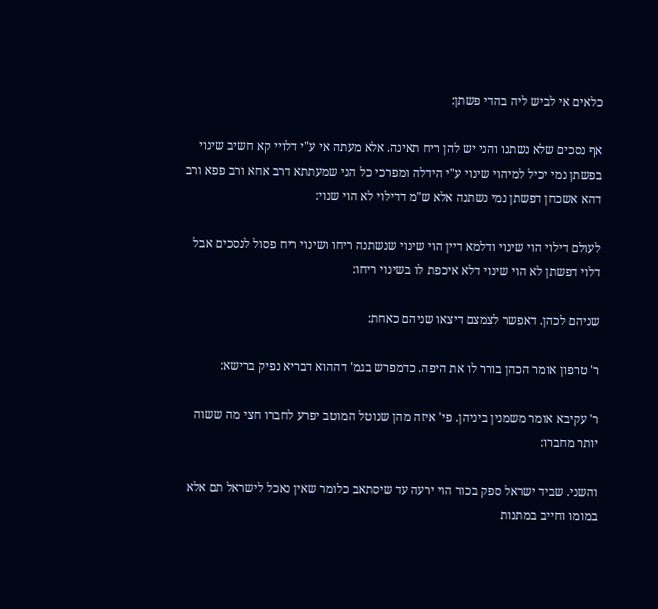כלאים אי לביש ליה בהדי פשתן:

אף נסכים שלא נשתנו והני יש להן ריח תאינה. אלא מעתה אי ע"י דלויי קא חשיב שינוי בפשתן נמי יכיל למיהוי שינוי ע"י הידלה ומפרכי כל הני שמעתתא דרב אחא ורב פפא ורב דהא אשכחן דפשתן נמי נשתנה אלא ש"מ דדילוי לא הוי שנוי:

לעולם דילוי הוי שינוי ודלמא דיין הוי שינוי שנשתנה ריחו ושינוי ריח פסול לנסכים אבל דלוי דפשתן לא הוי שינוי דלא איכפת לו בשינוי ריחו:

שניהם לכהן. דאפשר לצמצם דיצאו שניהם כאחת:

ר' טרפון אומר הכהן בורר לו את היפה. כדמפרש בגמ' דההוא דבריא נפיק ברישא:

ר' עקיבא אומר משמנין ביניהן. פי' איזה מהן שנוטל המוטב יפרע לחברו חצי מה ששוה יותר מחברו:

והשני. שביד ישראל ספק בכור הוי ירעה עד שיסתאב כלומר שאין נאכל לישראל תם אלא במומו וחייב במתנות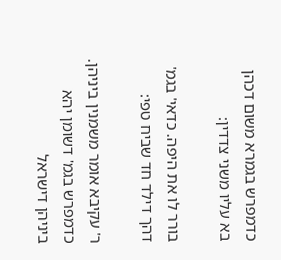כדמפרש בגמרא משום דכהן בא עליו משני צדדין:

בורר לו את היפה. כדאי' בגמ' דהך דילד חד שביח טפי:

ר' עקיבא אומר משמנין ביניהן. כדמפרש בגמ' דשומן יהא ביניהן דישראל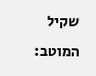שקיל המוטב: